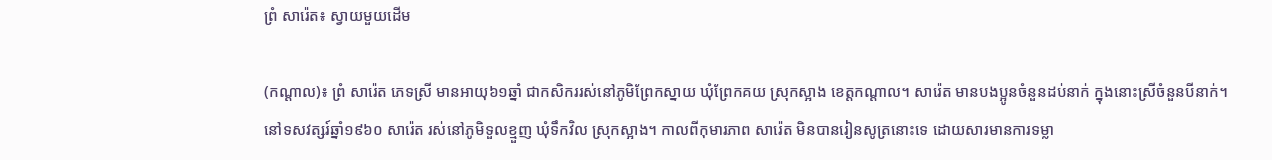ព្រំ សារ៉េត៖ ស្វាយមួយដើម

(កណ្ដាល)៖ ព្រំ សារ៉េត ភេទស្រី មានអាយុ៦១ឆ្នាំ ជាកសិកររស់នៅភូមិព្រែកស្នាយ ឃុំព្រែកគយ ស្រុកស្អាង ខេត្តកណ្ដាល។ សារ៉េត មានបងប្អូនចំនួនដប់នាក់ ក្នុងនោះស្រីចំនួនបីនាក់។
នៅទសវត្សរ៍ឆ្នាំ១៩៦០ សារ៉េត រស់នៅភូមិទួលខ្មួញ ឃុំទឹកវិល ស្រុកស្អាង។ កាលពីកុមារភាព សារ៉េត មិនបានរៀនសូត្រនោះទេ ដោយសារមានការទម្លា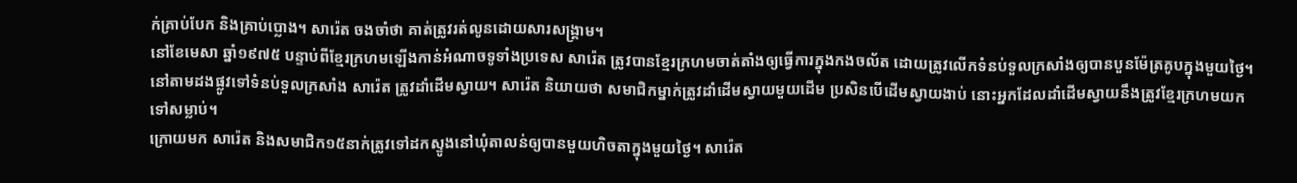ក់គ្រាប់បែក និងគ្រាប់ប្លោង។ សារ៉េត ចងចាំថា គាត់ត្រូវរត់លូនដោយសារសង្គ្រាម។
នៅខែមេសា ឆ្នាំ១៩៧៥ បន្ទាប់ពីខ្មែរក្រហមឡើងកាន់អំណាចទូទាំងប្រទេស សារ៉េត ត្រូវបានខ្មែរក្រហមចាត់តាំងឲ្យធ្វើការក្នុងកងចល័ត ដោយត្រូវលើកទំនប់ទួលក្រសាំងឲ្យបានបួនម៉ែត្រគូបក្នុងមួយថ្ងៃ។ នៅតាមដងផ្លូវទៅទំនប់ទួលក្រសាំង សារ៉េត ត្រូវដាំដើមស្វាយ។ សារ៉េត និយាយថា សមាជិកម្នាក់ត្រូវដាំដើមស្វាយមួយដើម ប្រសិនបើដើមស្វាយងាប់ នោះអ្នកដែលដាំដើមស្វាយនឹងត្រូវខ្មែរក្រហមយកទៅសម្លាប់។
ក្រោយមក សារ៉េត និងសមាជិក១៥នាក់ត្រូវទៅដកស្ទូងនៅឃុំតាលន់ឲ្យបានមួយហិចតាក្នុងមួយថ្ងៃ។ សារ៉េត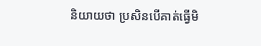និយាយថា ប្រសិនបើគាត់ធ្វើមិ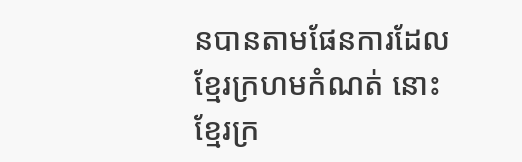នបានតាមផែនការដែលខ្មែរក្រហមកំណត់ នោះខ្មែរក្រ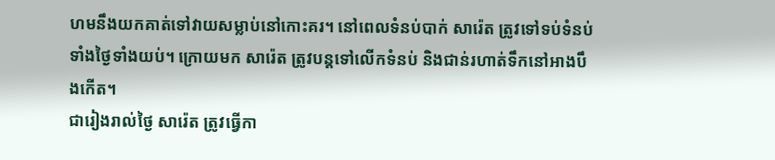ហមនឹងយកគាត់ទៅវាយសម្លាប់នៅកោះគរ។ នៅពេលទំនប់បាក់ សារ៉េត ត្រូវទៅទប់ទំនប់ទាំងថ្ងៃទាំងយប់។ ក្រោយមក សារ៉េត ត្រូវបន្តទៅលើកទំនប់ និងជាន់រហាត់ទឹកនៅអាងបឹងកើត។
ជារៀងរាល់ថ្ងៃ សារ៉េត ត្រូវធ្វើកា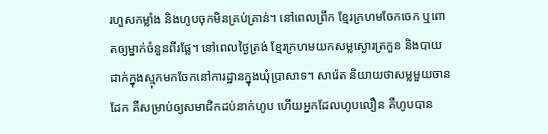រហួសកម្លាំង និងហូបចុកមិនគ្រប់គ្រាន់។ នៅពេលព្រឹក ខ្មែរក្រហមចែកចេក ឬពោតឲ្យម្នាក់ចំនួនពីរផ្លែ។ នៅពេលថ្ងៃត្រង់ ខ្មែរក្រហមយកសម្លស្ងោរត្រកួន និងបាយដាក់ក្នុងស្មុកមកចែកនៅការដ្ឋានក្នុងឃុំប្រាសាទ។ សារ៉េត និយាយថាសម្លមួយចានដែក គឺសម្រាប់ឲ្យសមាជិកដប់នាក់ហូប ហើយអ្នកដែលហូបលឿន គឺហូបបាន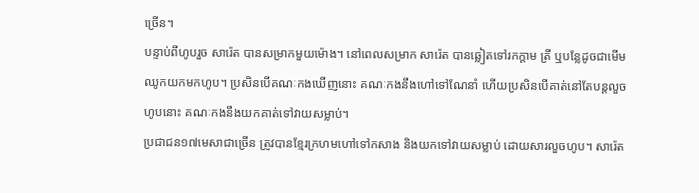ច្រើន។
បន្ទាប់ពីហូបរួច សារ៉េត បានសម្រាកមួយម៉ោង។ នៅពេលសម្រាក សារ៉េត បានឆ្លៀតទៅរកក្ដាម ត្រី ឬបន្លែដូចជាមើមឈូកយកមកហូប។ ប្រសិនបើគណៈកងឃើញនោះ គណៈកងនឹងហៅទៅណែនាំ ហើយប្រសិនបើគាត់នៅតែបន្តលួចហូបនោះ គណៈកងនឹងយកគាត់ទៅវាយសម្លាប់។
ប្រជាជន១៧មេសាជាច្រើន ត្រូវបានខ្មែរក្រហមហៅទៅកសាង និងយកទៅវាយសម្លាប់ ដោយសារលួចហូប។ សារ៉េត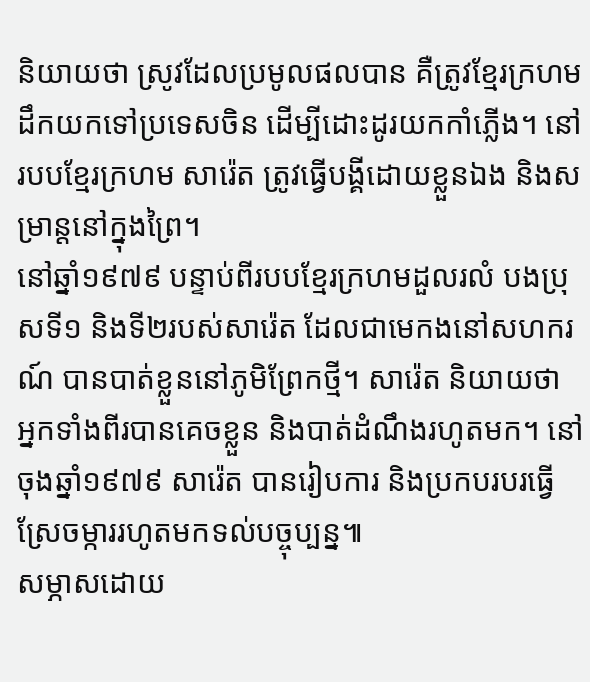និយាយថា ស្រូវដែលប្រមូលផលបាន គឺត្រូវខ្មែរក្រហមដឹកយកទៅប្រទេសចិន ដើម្បីដោះដូរយកកាំភ្លើង។ នៅរបបខ្មែរក្រហម សារ៉េត ត្រូវធ្វើបង្គីដោយខ្លួនឯង និងសម្រាន្តនៅក្នុងព្រៃ។
នៅឆ្នាំ១៩៧៩ បន្ទាប់ពីរបបខ្មែរក្រហមដួលរលំ បងប្រុសទី១ និងទី២របស់សារ៉េត ដែលជាមេកងនៅសហករណ៍ បានបាត់ខ្លួននៅភូមិព្រែកថ្មី។ សារ៉េត និយាយថា អ្នកទាំងពីរបានគេចខ្លួន និងបាត់ដំណឹងរហូតមក។ នៅចុងឆ្នាំ១៩៧៩ សារ៉េត បានរៀបការ និងប្រកបរបរធ្វើស្រែចម្ការរហូតមកទល់បច្ចុប្បន្ន៕
សម្ភាសដោយ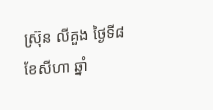ស៊្រុន លីគួង ថ្ងៃទី៨ ខែសីហា ឆ្នាំ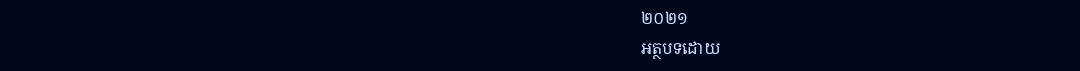២០២១
អត្ថបទដោយ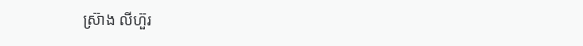ស្រ៊ាង លីហ៊ួរ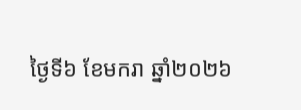ថ្ងៃទី៦ ខែមករា ឆ្នាំ២០២៦